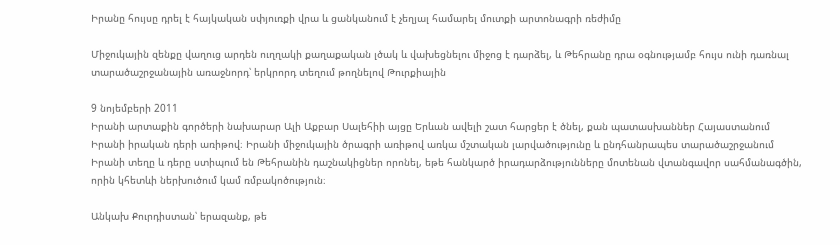Իրանը հույսը դրել է հայկական սփյուռքի վրա և ցանկանում է չեղյալ համարել մուտքի արտոնագրի ռեժիմը

Միջուկային զենքը վաղուց արդեն ուղղակի քաղաքական լծակ և վախեցնելու միջոց է դարձել, և Թեհրանը դրա օգնությամբ հույս ունի դառնալ տարածաշրջանային առաջնորդ՝ երկրորդ տեղում թողնելով Թուրքիային

9 նոյեմբերի 2011
Իրանի արտաքին գործերի նախարար Ալի Աքբար Սալեհիի այցը Երևան ավելի շատ հարցեր է ծնել, քան պատասխաններ Հայաստանում Իրանի իրական դերի առիթով։ Իրանի միջուկային ծրագրի առիթով առկա մշտական լարվածությունը և ընդհանրապես տարածաշրջանում Իրանի տեղը և դերը ստիպում են Թեհրանին դաշնակիցներ որոնել, եթե հանկարծ իրադարձությունները մոտենան վտանգավոր սահմանագծին, որին կհետևի ներխուծում կամ ռմբակոծություն։

Անկախ Քուրդիստան՝ երազանք, թե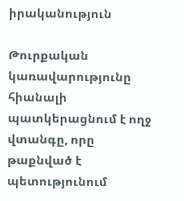իրականություն

Թուրքական կառավարությունը հիանալի պատկերացնում է ողջ վտանգը, որը թաքնված է պետությունում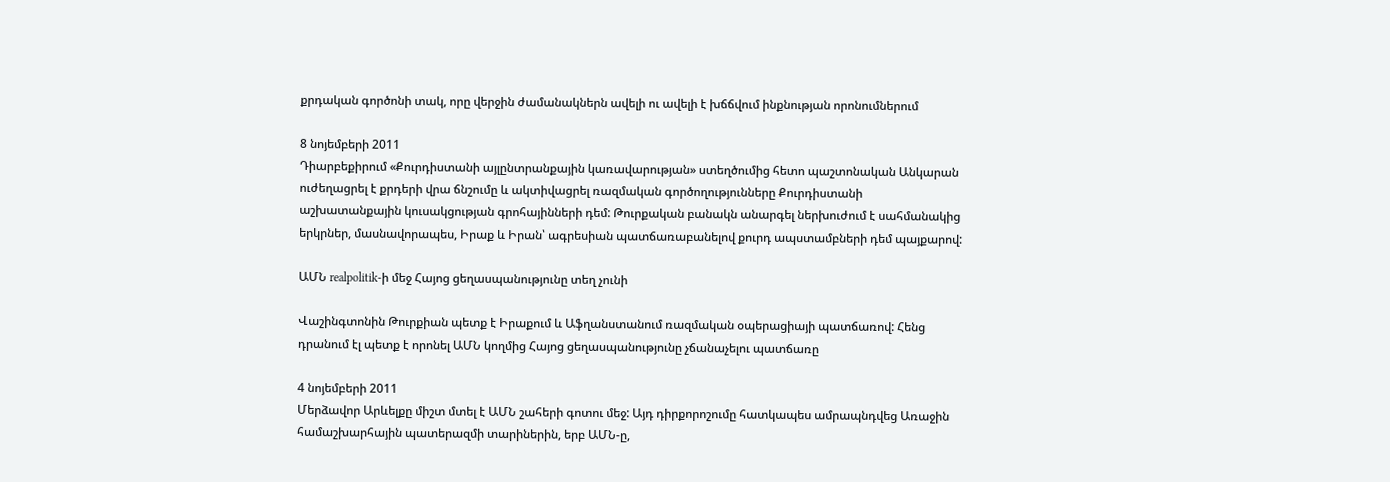քրդական գործոնի տակ, որը վերջին ժամանակներն ավելի ու ավելի է խճճվում ինքնության որոնումներում

8 նոյեմբերի 2011
Դիարբեքիրում «Քուրդիստանի այլընտրանքային կառավարության» ստեղծումից հետո պաշտոնական Անկարան ուժեղացրել է քրդերի վրա ճնշումը և ակտիվացրել ռազմական գործողությունները Քուրդիստանի աշխատանքային կուսակցության գրոհայինների դեմ: Թուրքական բանակն անարգել ներխուժում է սահմանակից երկրներ, մասնավորապես, Իրաք և Իրան՝ ագրեսիան պատճառաբանելով քուրդ ապստամբների դեմ պայքարով:

ԱՄՆ realpolitik-ի մեջ Հայոց ցեղասպանությունը տեղ չունի

Վաշինգտոնին Թուրքիան պետք է Իրաքում և Աֆղանստանում ռազմական օպերացիայի պատճառով: Հենց դրանում էլ պետք է որոնել ԱՄՆ կողմից Հայոց ցեղասպանությունը չճանաչելու պատճառը

4 նոյեմբերի 2011
Մերձավոր Արևելքը միշտ մտել է ԱՄՆ շահերի գոտու մեջ: Այդ դիրքորոշումը հատկապես ամրապնդվեց Առաջին համաշխարհային պատերազմի տարիներին, երբ ԱՄՆ-ը,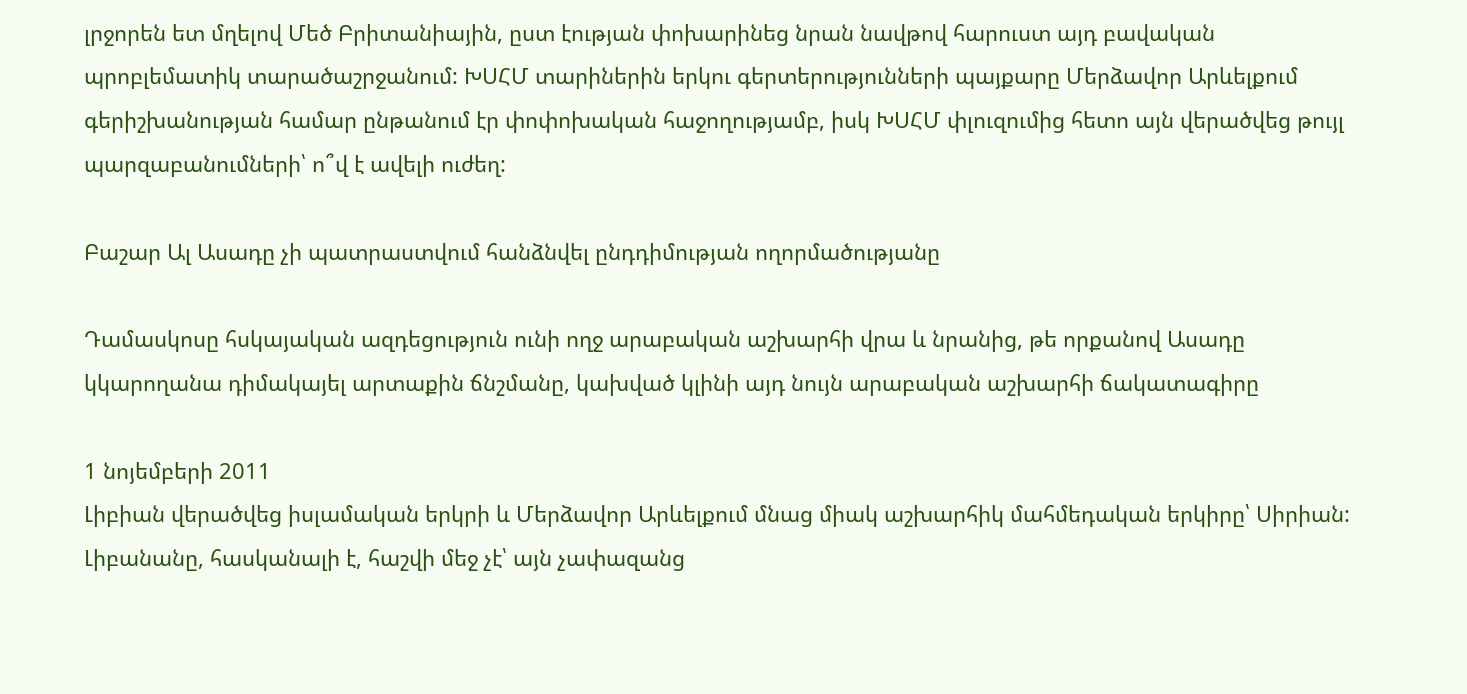լրջորեն ետ մղելով Մեծ Բրիտանիային, ըստ էության փոխարինեց նրան նավթով հարուստ այդ բավական պրոբլեմատիկ տարածաշրջանում: ԽՍՀՄ տարիներին երկու գերտերությունների պայքարը Մերձավոր Արևելքում գերիշխանության համար ընթանում էր փոփոխական հաջողությամբ, իսկ ԽՍՀՄ փլուզումից հետո այն վերածվեց թույլ պարզաբանումների՝ ո՞վ է ավելի ուժեղ:

Բաշար Ալ Ասադը չի պատրաստվում հանձնվել ընդդիմության ողորմածությանը

Դամասկոսը հսկայական ազդեցություն ունի ողջ արաբական աշխարհի վրա և նրանից, թե որքանով Ասադը կկարողանա դիմակայել արտաքին ճնշմանը, կախված կլինի այդ նույն արաբական աշխարհի ճակատագիրը

1 նոյեմբերի 2011
Լիբիան վերածվեց իսլամական երկրի և Մերձավոր Արևելքում մնաց միակ աշխարհիկ մահմեդական երկիրը՝ Սիրիան: Լիբանանը, հասկանալի է, հաշվի մեջ չէ՝ այն չափազանց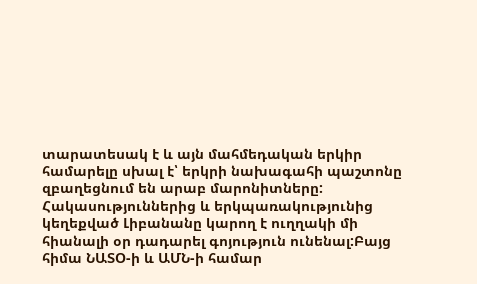տարատեսակ է և այն մահմեդական երկիր համարելը սխալ է՝ երկրի նախագահի պաշտոնը զբաղեցնում են արաբ մարոնիտները: Հակասություններից և երկպառակությունից կեղեքված Լիբանանը կարող է ուղղակի մի հիանալի օր դադարել գոյություն ունենալ:Բայց հիմա ՆԱՏՕ-ի և ԱՄՆ-ի համար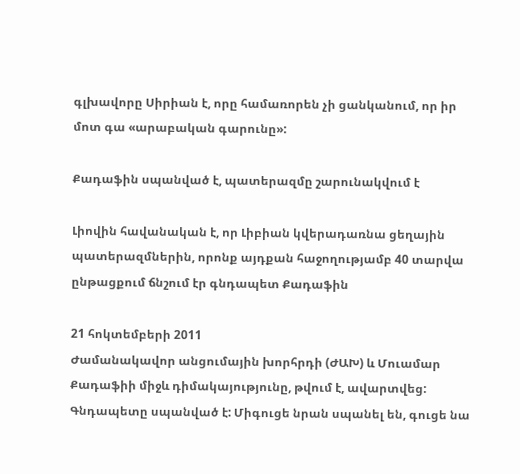գլխավորը Սիրիան է, որը համառորեն չի ցանկանում, որ իր մոտ գա «արաբական գարունը»:

Քադաֆին սպանված է, պատերազմը շարունակվում է

Լիովին հավանական է, որ Լիբիան կվերադառնա ցեղային պատերազմներին, որոնք այդքան հաջողությամբ 40 տարվա ընթացքում ճնշում էր գնդապետ Քադաֆին

21 հոկտեմբերի 2011
Ժամանակավոր անցումային խորհրդի (ԺԱԽ) և Մուամար Քադաֆիի միջև դիմակայությունը, թվում է, ավարտվեց: Գնդապետը սպանված է: Միգուցե նրան սպանել են, գուցե նա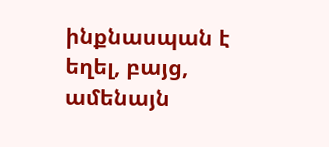ինքնասպան է եղել, բայց, ամենայն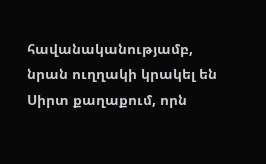հավանականությամբ, նրան ուղղակի կրակել են Սիրտ քաղաքում, որն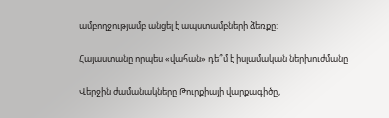ամբողջությամբ անցել է ապստամբների ձեռքը:

Հայաստանը որպես «վահան» դե՞մ է իսլամական ներխուժմանը

Վերջին ժամանակները Թուրքիայի վարքագիծը,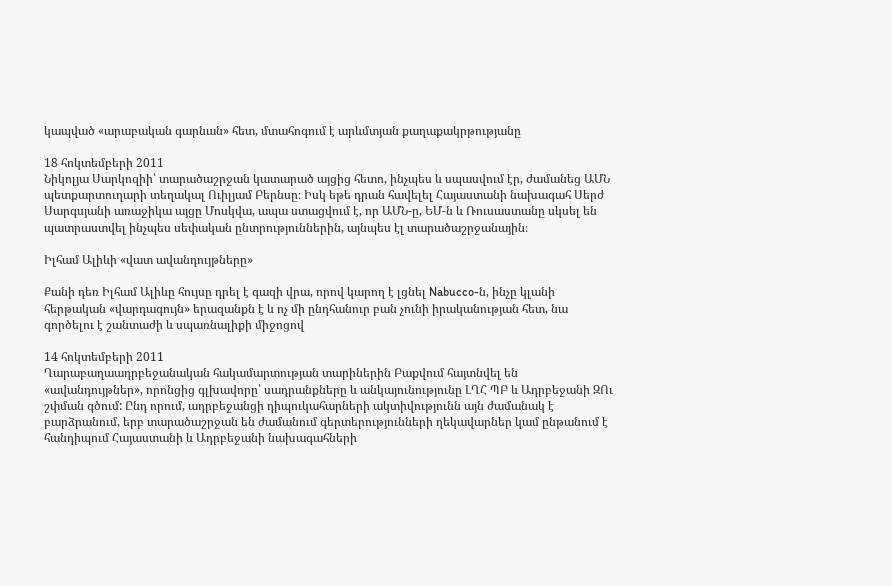կապված «արաբական գարնան» հետ, մտահոգում է արևմտյան քաղաքակրթությանը

18 հոկտեմբերի 2011
Նիկոլյա Սարկոզիի՝ տարածաշրջան կատարած այցից հետո, ինչպես և սպասվում էր, ժամանեց ԱՄՆ պետքարտուղարի տեղակալ Ուիլյամ Բերնսը։ Իսկ եթե դրան հավելել Հայաստանի նախագահ Սերժ Սարգսյանի առաջիկա այցը Մոսկվա, ապա ստացվում է, որ ԱՄՆ-ը, ԵՄ-ն և Ռուսաստանը սկսել են պատրաստվել ինչպես սեփական ընտրություններին, այնպես էլ տարածաշրջանային։

Իլհամ Ալիևի «վատ ավանդույթները»

Քանի դեռ Իլհամ Ալիևը հույսը դրել է գազի վրա, որով կարող է լցնել Nabucco-ն, ինչը կլանի հերթական «վարդագույն» երազանքն է և ոչ մի ընդհանուր բան չունի իրականության հետ, նա գործելու է շանտաժի և սպառնալիքի միջոցով

14 հոկտեմբերի 2011
Ղարաբաղաադրբեջանական հակամարտության տարիներին Բաքվում հայտնվել են «ավանդույթներ», որոնցից գլխավորը՝ սադրանքները և անկայունությունը ԼՂՀ ՊԲ և Ադրբեջանի ԶՈւ շփման գծում: Ընդ որում, ադրբեջանցի դիպուկահարների ակտիվությունն այն ժամանակ է բարձրանում, երբ տարածաշրջան են ժամանում գերտերությունների ղեկավարներ կամ ընթանում է հանդիպում Հայաստանի և Ադրբեջանի նախագահների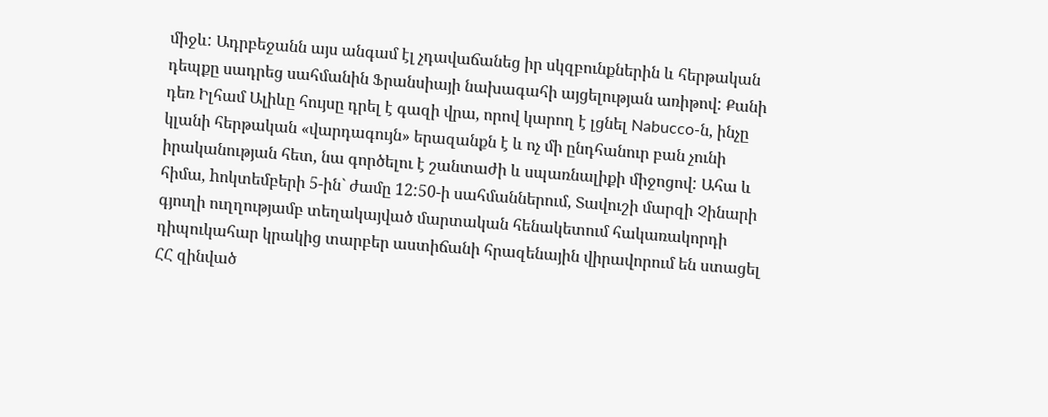միջև: Ադրբեջանն այս անգամ էլ չդավաճանեց իր սկզբունքներին և հերթական դեպքը սադրեց սահմանին Ֆրանսիայի նախագահի այցելության առիթով: Քանի դեռ Իլհամ Ալիևը հույսը դրել է գազի վրա, որով կարող է լցնել Nabucco-ն, ինչը կլանի հերթական «վարդագույն» երազանքն է և ոչ մի ընդհանուր բան չունի իրականության հետ, նա գործելու է շանտաժի և սպառնալիքի միջոցով: Ահա և հիմա, hոկտեմբերի 5-ին` ժամը 12:50-ի սահմաններում, Տավուշի մարզի Չինարի գյուղի ուղղությամբ տեղակայված մարտական հենակետում հակառակորդի դիպուկահար կրակից տարբեր աստիճանի հրազենային վիրավորում են ստացել ՀՀ զինված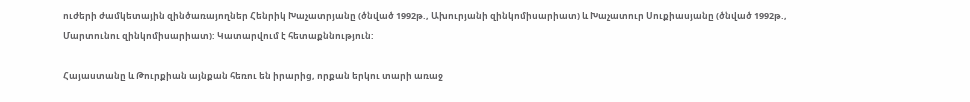ուժերի ժամկետային զինծառայողներ Հենրիկ Խաչատրյանը (ծնված 1992թ., Ախուրյանի զինկոմիսարիատ) և Խաչատուր Սուքիասյանը (ծնված 1992թ., Մարտունու զինկոմիսարիատ): Կատարվում է հետաքննություն:

Հայաստանը և Թուրքիան այնքան հեռու են իրարից, որքան երկու տարի առաջ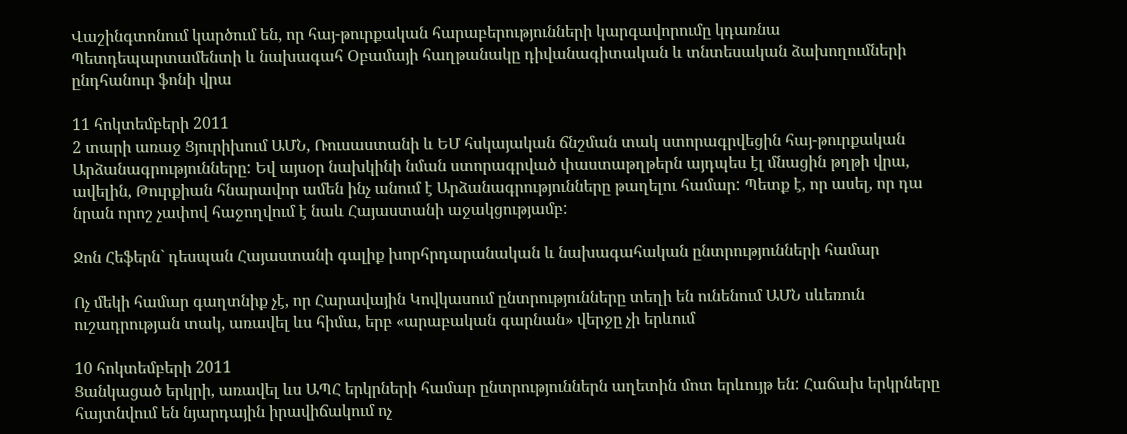Վաշինգտոնում կարծում են, որ հայ-թուրքական հարաբերությունների կարգավորումը կդառնա Պետդեպարտամենտի և նախագահ Օբամայի հաղթանակը դիվանագիտական և տնտեսական ձախողումների ընդհանուր ֆոնի վրա

11 հոկտեմբերի 2011
2 տարի առաջ Ցյուրիխում ԱՄՆ, Ռուսաստանի և ԵՄ հսկայական ճնշման տակ ստորագրվեցին հայ-թուրքական Արձանագրությունները: Եվ այսօր նախկինի նման ստորագրված փաստաթղթերն այդպես էլ մնացին թղթի վրա, ավելին, Թուրքիան հնարավոր ամեն ինչ անում է Արձանագրությունները թաղելու համար: Պետք է, որ ասել, որ դա նրան որոշ չափով հաջողվում է նաև Հայաստանի աջակցությամբ:

Ջոն Հեֆերն` դեսպան Հայաստանի գալիք խորհրդարանական և նախագահական ընտրությունների համար

Ոչ մեկի համար գաղտնիք չէ, որ Հարավային Կովկասում ընտրությունները տեղի են ունենում ԱՄՆ սևեռուն ուշադրության տակ, առավել ևս հիմա, երբ «արաբական գարնան» վերջը չի երևում

10 հոկտեմբերի 2011
Ցանկացած երկրի, առավել ևս ԱՊՀ երկրների համար ընտրություններն աղետին մոտ երևույթ են: Հաճախ երկրները հայտնվում են նյարդային իրավիճակում ոչ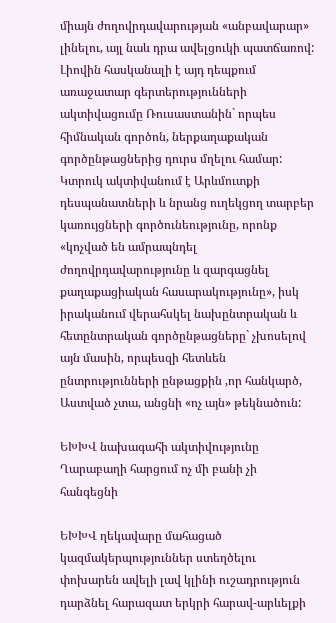միայն ժողովրդավարության «անբավարար» լինելու, այլ նաև դրա ավելցուկի պատճառով: Լիովին հասկանալի է այդ դեպքում առաջատար գերտերությունների ակտիվացումը Ռուսաստանին` որպես հիմնական գործոն, ներքաղաքական գործընթացներից դուրս մղելու համար: Կտրուկ ակտիվանում է Արևմուտքի դեսպանատների և նրանց ուղեկցող տարբեր կառույցների գործունեությունը, որոնք «կոչված են ամրապնդել ժողովրդավարությունը և զարգացնել քաղաքացիական հասարակությունը», իսկ իրականում վերահսկել նախընտրական և հետընտրական գործընթացները` չխոսելով այն մասին, որպեսզի հետևեն ընտրությունների ընթացքին ,որ հանկարծ, Աստված չտա, անցնի «ոչ այն» թեկնածուն:

ԵԽԽՎ նախագահի ակտիվությունը Ղարաբաղի հարցում ոչ մի բանի չի հանգեցնի

ԵԽԽՎ ղեկավարը մահացած կազմակերպություններ ստեղծելու փոխարեն ավելի լավ կլինի ուշադրություն դարձնել հարազատ երկրի հարավ-արևելքի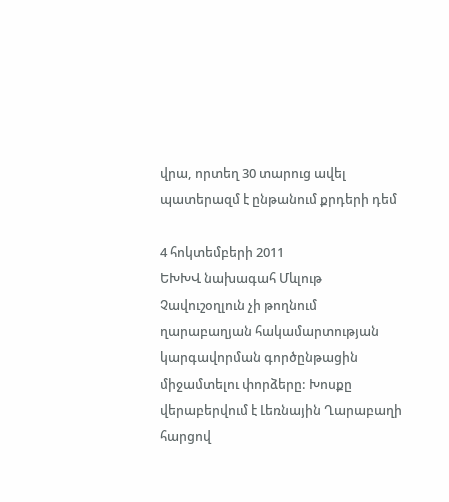վրա, որտեղ 30 տարուց ավել պատերազմ է ընթանում քրդերի դեմ

4 հոկտեմբերի 2011
ԵԽԽՎ նախագահ Մևլութ Չավուշօղլուն չի թողնում ղարաբաղյան հակամարտության կարգավորման գործընթացին միջամտելու փորձերը: Խոսքը վերաբերվում է Լեռնային Ղարաբաղի հարցով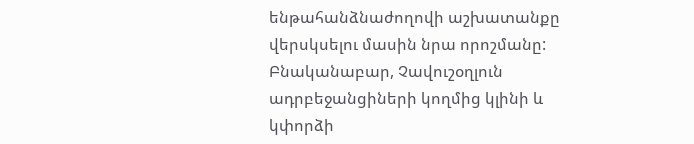ենթահանձնաժողովի աշխատանքը վերսկսելու մասին նրա որոշմանը: Բնականաբար, Չավուշօղլուն ադրբեջանցիների կողմից կլինի և կփորձի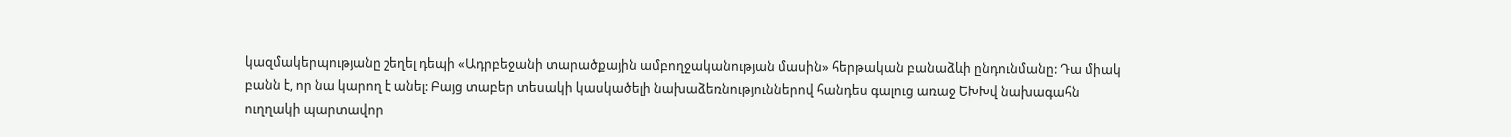կազմակերպությանը շեղել դեպի «Ադրբեջանի տարածքային ամբողջականության մասին» հերթական բանաձևի ընդունմանը: Դա միակ բանն է, որ նա կարող է անել: Բայց տաբեր տեսակի կասկածելի նախաձեռնություններով հանդես գալուց առաջ ԵԽԽվ նախագահն ուղղակի պարտավոր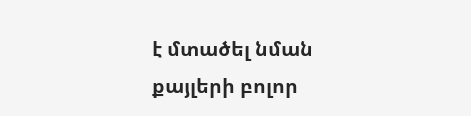է մտածել նման քայլերի բոլոր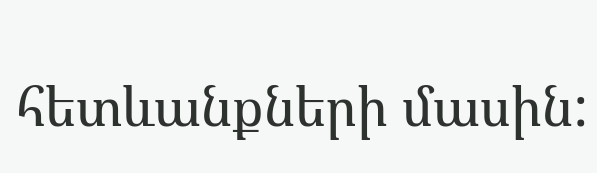հետևանքների մասին: